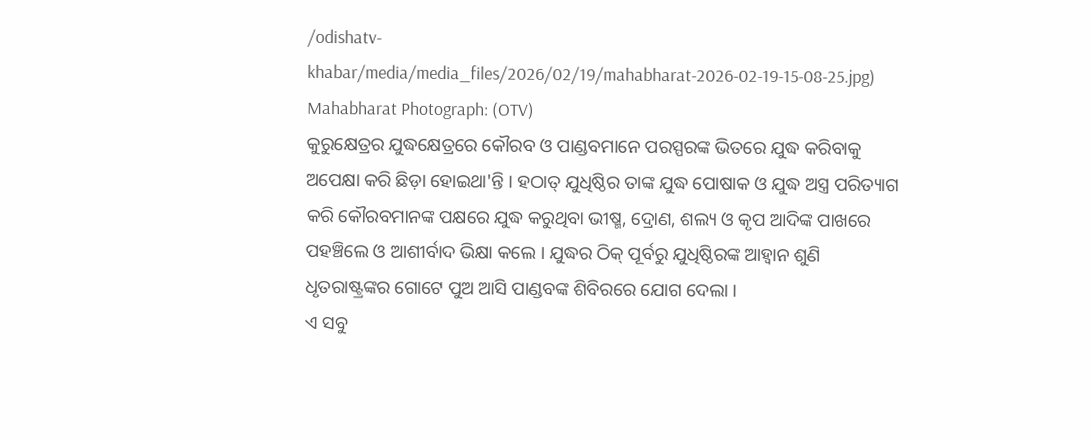/odishatv-khabar/media/media_files/2026/02/19/mahabharat-2026-02-19-15-08-25.jpg)
Mahabharat Photograph: (OTV)
କୁରୁକ୍ଷେତ୍ରର ଯୁଦ୍ଧକ୍ଷେତ୍ରରେ କୌରବ ଓ ପାଣ୍ଡବମାନେ ପରସ୍ପରଙ୍କ ଭିତରେ ଯୁଦ୍ଧ କରିବାକୁ ଅପେକ୍ଷା କରି ଛିଡ଼ା ହୋଇଥା'ନ୍ତି । ହଠାତ୍ ଯୁଧିଷ୍ଠିର ତାଙ୍କ ଯୁଦ୍ଧ ପୋଷାକ ଓ ଯୁଦ୍ଧ ଅସ୍ତ୍ର ପରିତ୍ୟାଗ କରି କୌରବମାନଙ୍କ ପକ୍ଷରେ ଯୁଦ୍ଧ କରୁଥିବା ଭୀଷ୍ମ, ଦ୍ରୋଣ, ଶଲ୍ୟ ଓ କୃପ ଆଦିଙ୍କ ପାଖରେ ପହଞ୍ଚିଲେ ଓ ଆଶୀର୍ବାଦ ଭିକ୍ଷା କଲେ । ଯୁଦ୍ଧର ଠିକ୍ ପୂର୍ବରୁ ଯୁଧିଷ୍ଠିରଙ୍କ ଆହ୍ୱାନ ଶୁଣି ଧୃତରାଷ୍ଟ୍ରଙ୍କର ଗୋଟେ ପୁଅ ଆସି ପାଣ୍ଡବଙ୍କ ଶିବିରରେ ଯୋଗ ଦେଲା ।
ଏ ସବୁ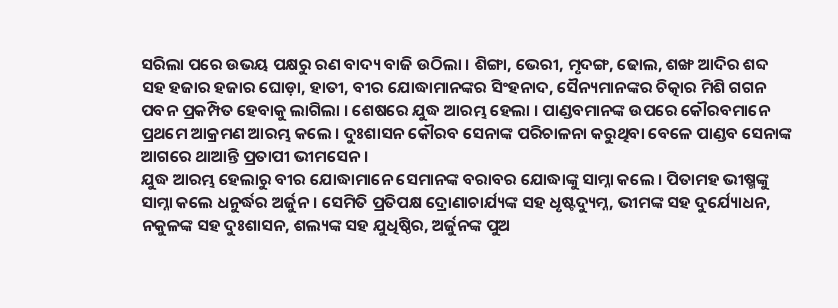ସରିଲା ପରେ ଉଭୟ ପକ୍ଷରୁ ରଣ ବାଦ୍ୟ ବାଜି ଉଠିଲା । ଶିଙ୍ଗା, ଭେରୀ, ମୃଦଙ୍ଗ, ଢୋଲ, ଶଙ୍ଖ ଆଦିର ଶବ୍ଦ ସହ ହଜାର ହଜାର ଘୋଡ଼ା, ହାତୀ, ବୀର ଯୋଦ୍ଧାମାନଙ୍କର ସିଂହନାଦ, ସୈନ୍ୟମାନଙ୍କର ଚିତ୍କାର ମିଶି ଗଗନ ପବନ ପ୍ରକମ୍ପିତ ହେବାକୁ ଲାଗିଲା । ଶେଷରେ ଯୁଦ୍ଧ ଆରମ୍ଭ ହେଲା । ପାଣ୍ଡବମାନଙ୍କ ଉପରେ କୌରବମାନେ ପ୍ରଥମେ ଆକ୍ରମଣ ଆରମ୍ଭ କଲେ । ଦୁଃଶାସନ କୌରବ ସେନାଙ୍କ ପରିଚାଳନା କରୁଥିବା ବେଳେ ପାଣ୍ଡବ ସେନାଙ୍କ ଆଗରେ ଥାଆନ୍ତି ପ୍ରତାପୀ ଭୀମସେନ ।
ଯୁଦ୍ଧ ଆରମ୍ଭ ହେଲାରୁ ବୀର ଯୋଦ୍ଧାମାନେ ସେମାନଙ୍କ ବରାବର ଯୋଦ୍ଧାଙ୍କୁ ସାମ୍ନା କଲେ । ପିତାମହ ଭୀଷ୍ମଙ୍କୁ ସାମ୍ନା କଲେ ଧନୁର୍ଦ୍ଧର ଅର୍ଜୁନ । ସେମିତି ପ୍ରତିପକ୍ଷ ଦ୍ରୋଣାଚାର୍ଯ୍ୟଙ୍କ ସହ ଧୃଷ୍ଟଦ୍ୟୁମ୍ନ, ଭୀମଙ୍କ ସହ ଦୁର୍ଯ୍ୟୋଧନ, ନକୁଳଙ୍କ ସହ ଦୁଃଶାସନ, ଶଲ୍ୟଙ୍କ ସହ ଯୁଧିଷ୍ଠିର, ଅର୍ଜୁନଙ୍କ ପୁଅ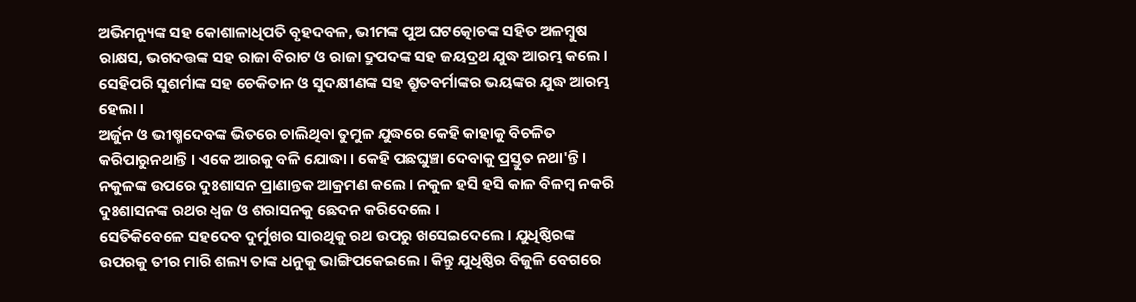ଅଭିମନ୍ୟୁଙ୍କ ସହ କୋଶାଳାଧିପତି ବୃହଦବଳ, ଭୀମଙ୍କ ପୁଅ ଘଟତ୍କୋଚଙ୍କ ସହିତ ଅଳମ୍ବୁଷ ରାକ୍ଷସ, ଭଗଦତ୍ତଙ୍କ ସହ ରାଜା ବିରାଟ ଓ ରାଜା ଦ୍ରୁପଦଙ୍କ ସହ ଜୟଦ୍ରଥ ଯୁଦ୍ଧ ଆରମ୍ଭ କଲେ । ସେହିପରି ସୁଶର୍ମାଙ୍କ ସହ ଚେକିତାନ ଓ ସୁଦକ୍ଷୀଣଙ୍କ ସହ ଶ୍ରୁତବର୍ମାଙ୍କର ଭୟଙ୍କର ଯୁଦ୍ଧ ଆରମ୍ଭ ହେଲା ।
ଅର୍ଜୁନ ଓ ଭୀଷ୍ମଦେବଙ୍କ ଭିତରେ ଚାଲିଥିବା ତୁମୁଳ ଯୁଦ୍ଧରେ କେହି କାହାକୁ ବିଚଳିତ କରିପାରୁନଥାନ୍ତି । ଏକେ ଆରକୁ ବଳି ଯୋଦ୍ଧା । କେହି ପଛଘୁଞ୍ଚା ଦେବାକୁ ପ୍ରସ୍ତୁତ ନଥା'ନ୍ତି । ନକୁଳଙ୍କ ଉପରେ ଦୁଃଶାସନ ପ୍ରାଣାନ୍ତକ ଆକ୍ରମଣ କଲେ । ନକୁଳ ହସି ହସି କାଳ ବିଳମ୍ବ ନକରି ଦୁଃଶାସନଙ୍କ ରଥର ଧ୍ୱଜ ଓ ଶରାସନକୁ ଛେଦନ କରିଦେଲେ ।
ସେତିକିବେଳେ ସହଦେବ ଦୁର୍ମୁଖର ସାରଥିକୁ ରଥ ଉପରୁ ଖସେଇଦେଲେ । ଯୁଧିଷ୍ଠିରଙ୍କ ଉପରକୁ ତୀର ମାରି ଶଲ୍ୟ ତାଙ୍କ ଧନୁକୁ ଭାଙ୍ଗିପକେଇଲେ । କିନ୍ତୁ ଯୁଧିଷ୍ଠିର ବିଜୁଳି ବେଗରେ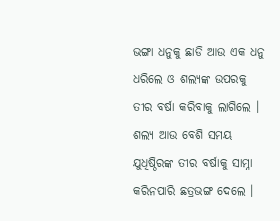ଭଙ୍ଗା ଧନୁକୁ ଛାଡି ଆଉ ଏକ ଧନୁ ଧରିଲେ ଓ ଶଲ୍ୟଙ୍କ ଉପରକୁ ତୀର ବର୍ଷା କରିବାକୁ ଲାଗିଲେ । ଶଲ୍ୟ ଆଉ ବେଶି ସମୟ ଯୁଧିଷ୍ଠିରଙ୍କ ତୀର ବର୍ଷାକୁ ସାମ୍ନା କରିନପାରି ଛତ୍ରଭଙ୍ଗ ଦେଲେ ।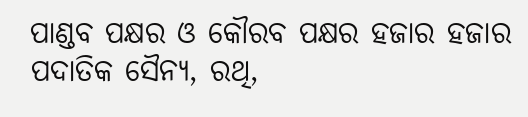ପାଣ୍ଡବ ପକ୍ଷର ଓ କୌରବ ପକ୍ଷର ହଜାର ହଜାର ପଦାତିକ ସୈନ୍ୟ, ରଥି,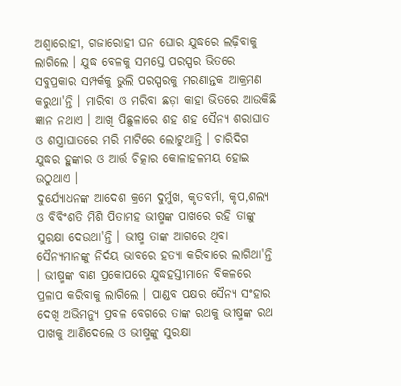ଅଶ୍ୱାରୋହୀ, ଗଜାରୋହୀ ଘନ ଘୋର ଯୁଦ୍ଧରେ ଲଢ଼ିବାକୁ ଲାଗିଲେ । ଯୁଦ୍ଧ ବେଳକୁ ସମସ୍ତେ ପରସ୍ପର ଭିତରେ ସବୁପ୍ରକାର ସମ୍ପର୍କକୁ ଭୁଲି ପରସ୍ପରକୁ ମରଣାନ୍ତକ ଆକ୍ରମଣ କରୁଥା'ନ୍ତି । ମାରିବା ଓ ମରିବା ଛଡ଼ା କାହା ଭିତରେ ଆଉକିଛି ଜ୍ଞାନ ନଥାଏ । ଆଖି ପିଛୁଳାରେ ଶହ ଶହ ସୈନ୍ୟ ଶରାଘାତ ଓ ଶସ୍ତ୍ରାଘାତରେ ମରି ମାଟିରେ ଲୋଟୁଥାନ୍ତି । ଚାରିଦିଗ ଯୁଦ୍ଧର ହୁଙ୍କାର ଓ ଆର୍ତ୍ତ ଚିତ୍କାର କୋଳାହଳମୟ ହୋଇ ଉଠୁଥାଏ ।
ଦୁର୍ଯ୍ୟୋଧନଙ୍କ ଆଦେଶ କ୍ରମେ ଦୁର୍ମୁଖ, କୃତବର୍ମା, କୃପ,ଶଲ୍ୟ ଓ ବିବିଂଶତି ମିଶି ପିତାମହ ଭୀଷ୍ମଙ୍କ ପାଖରେ ରହି ତାଙ୍କୁ ସୁରକ୍ଷା ଦେଉଥା'ନ୍ତି । ଭୀଷ୍ମ ତାଙ୍କ ଆଗରେ ଥିବା ସୈନ୍ୟମାନଙ୍କୁ ନିର୍ଦୟ ଭାବରେ ହତ୍ୟା କରିବାରେ ଲାଗିଥା'ନ୍ତି । ଭୀଷ୍ମଙ୍କ ବାଣ ପ୍ରକୋପରେ ଯୁଦ୍ଧହସ୍ତୀମାନେ ବିକଳରେ ପ୍ରଳାପ କରିବାକୁ ଲାଗିଲେ । ପାଣ୍ଡବ ପକ୍ଷର ସୈନ୍ୟ ସଂହାର ଦେଖି ଅଭିମନ୍ୟୁ ପ୍ରବଳ ବେଗରେ ତାଙ୍କ ରଥକୁ ଭୀଷ୍ମଙ୍କ ରଥ ପାଖକୁ ଆଣିଦେଲେ ଓ ଭୀଷ୍ମଙ୍କୁ ସୁରକ୍ଷା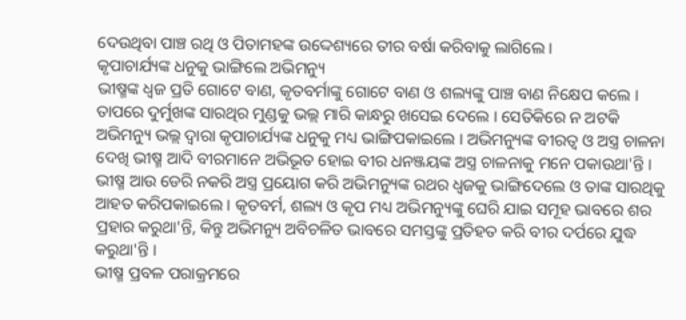ଦେଉଥିବା ପାଞ୍ଚ ରଥି ଓ ପିତାମହଙ୍କ ଉଦ୍ଦେଶ୍ୟରେ ତୀର ବର୍ଷା କରିବାକୁ ଲାଗିଲେ ।
କୃପାଚାର୍ଯ୍ୟଙ୍କ ଧନୁକୁ ଭାଙ୍ଗିଲେ ଅଭିମନ୍ୟୁ
ଭୀଷ୍ମଙ୍କ ଧ୍ୱଜ ପ୍ରତି ଗୋଟେ ବାଣ, କୃତବର୍ମାଙ୍କୁ ଗୋଟେ ବାଣ ଓ ଶଲ୍ୟଙ୍କୁ ପାଞ୍ଚ ବାଣ ନିକ୍ଷେପ କଲେ । ତାପରେ ଦୁର୍ମୁଖଙ୍କ ସାରଥିର ମୁଣ୍ଡକୁ ଭଲ୍ଲ ମାରି କାନ୍ଧରୁ ଖସେଇ ଦେଲେ । ସେତିକିରେ ନ ଅଟକି ଅଭିମନ୍ୟୁ ଭଲ୍ଲ ଦ୍ୱାରା କୃପାଚାର୍ଯ୍ୟଙ୍କ ଧନୁକୁ ମଧ୍ୟ ଭାଙ୍ଗିପକାଇଲେ । ଅଭିମନ୍ୟୁଙ୍କ ବୀରତ୍ୱ ଓ ଅସ୍ତ୍ର ଚାଳନା ଦେଖି ଭୀଷ୍ମ ଆଦି ବୀରମାନେ ଅଭିଭୂତ ହୋଇ ବୀର ଧନଞ୍ଜୟଙ୍କ ଅସ୍ତ୍ର ଚାଳନାକୁ ମନେ ପକାଉଥା'ନ୍ତି । ଭୀଷ୍ମ ଆଉ ଡେରି ନକରି ଅସ୍ତ୍ର ପ୍ରୟୋଗ କରି ଅଭିମନ୍ୟୁଙ୍କ ରଥର ଧ୍ୱଜକୁ ଭାଙ୍ଗିଦେଲେ ଓ ତାଙ୍କ ସାରଥିକୁ ଆହତ କରିପକାଇଲେ । କୃତବର୍ମ, ଶଲ୍ୟ ଓ କୃପ ମଧ୍ୟ ଅଭିମନ୍ୟୁଙ୍କୁ ଘେରି ଯାଇ ସମୂହ ଭାବରେ ଶର ପ୍ରହାର କରୁଥା'ନ୍ତି, କିନ୍ତୁ ଅଭିମନ୍ୟୁ ଅବିଚଳିତ ଭାବରେ ସମସ୍ତଙ୍କୁ ପ୍ରତିହତ କରି ବୀର ଦର୍ପରେ ଯୁଦ୍ଧ କରୁଥା'ନ୍ତି ।
ଭୀଷ୍ମ ପ୍ରବଳ ପରାକ୍ରମରେ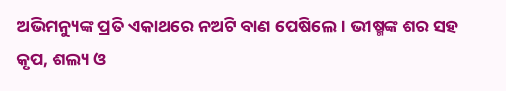ଅଭିମନ୍ୟୁଙ୍କ ପ୍ରତି ଏକାଥରେ ନଅଟି ବାଣ ପେଷିଲେ। ଭୀଷ୍ମଙ୍କ ଶର ସହ କୃପ, ଶଲ୍ୟ ଓ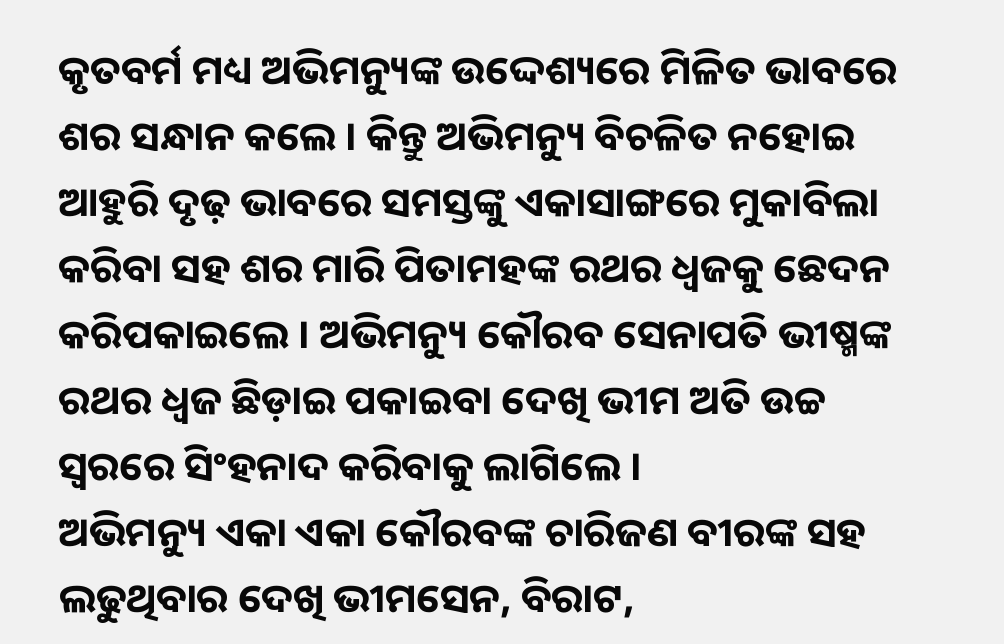କୃତବର୍ମ ମଧ୍ୟ ଅଭିମନ୍ୟୁଙ୍କ ଉଦ୍ଦେଶ୍ୟରେ ମିଳିତ ଭାବରେ ଶର ସନ୍ଧାନ କଲେ । କିନ୍ତୁ ଅଭିମନ୍ୟୁ ବିଚଳିତ ନହୋଇ ଆହୁରି ଦୃଢ଼ ଭାବରେ ସମସ୍ତଙ୍କୁ ଏକାସାଙ୍ଗରେ ମୁକାବିଲା କରିବା ସହ ଶର ମାରି ପିତାମହଙ୍କ ରଥର ଧ୍ୱଜକୁ ଛେଦନ କରିପକାଇଲେ । ଅଭିମନ୍ୟୁ କୌରବ ସେନାପତି ଭୀଷ୍ମଙ୍କ ରଥର ଧ୍ୱଜ ଛିଡ଼ାଇ ପକାଇବା ଦେଖି ଭୀମ ଅତି ଉଚ୍ଚ ସ୍ୱରରେ ସିଂହନାଦ କରିବାକୁ ଲାଗିଲେ ।
ଅଭିମନ୍ୟୁ ଏକା ଏକା କୌରବଙ୍କ ଚାରିଜଣ ବୀରଙ୍କ ସହ ଲଢୁଥିବାର ଦେଖି ଭୀମସେନ, ବିରାଟ,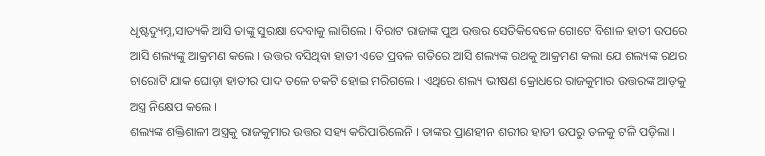ଧୃଷ୍ଟଦ୍ୟୁମ୍ନ,ସାତ୍ୟକି ଆସି ତାଙ୍କୁ ସୁରକ୍ଷା ଦେବାକୁ ଲାଗିଲେ । ବିରାଟ ରାଜାଙ୍କ ପୁଅ ଉତ୍ତର ସେତିକିବେଳେ ଗୋଟେ ବିଶାଳ ହାତୀ ଉପରେ ଆସି ଶଲ୍ୟଙ୍କୁ ଆକ୍ରମଣ କଲେ । ଉତ୍ତର ବସିଥିବା ହାତୀ ଏତେ ପ୍ରବଳ ଗତିରେ ଆସି ଶଲ୍ୟଙ୍କ ରଥକୁ ଆକ୍ରମଣ କଲା ଯେ ଶଲ୍ୟଙ୍କ ରଥର ଚାରୋଟି ଯାକ ଘୋଡ଼ା ହାତୀର ପାଦ ତଳେ ଚକଟି ହୋଇ ମରିଗଲେ । ଏଥିରେ ଶଲ୍ୟ ଭୀଷଣ କ୍ରୋଧରେ ରାଜକୁମାର ଉତ୍ତରଙ୍କ ଆଡ଼କୁ ଅସ୍ତ୍ର ନିକ୍ଷେପ କଲେ ।
ଶଲ୍ୟଙ୍କ ଶକ୍ତିଶାଳୀ ଅସ୍ତ୍ରକୁ ରାଜକୁମାର ଉତ୍ତର ସହ୍ୟ କରିପାରିଲେନି । ତାଙ୍କର ପ୍ରାଣହୀନ ଶରୀର ହାତୀ ଉପରୁ ତଳକୁ ଟଳି ପଡ଼ିଲା ।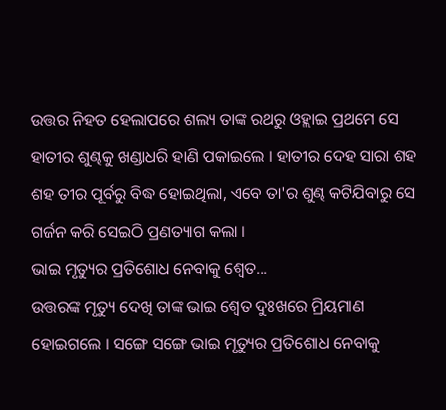ଉତ୍ତର ନିହତ ହେଲାପରେ ଶଲ୍ୟ ତାଙ୍କ ରଥରୁ ଓହ୍ଲାଇ ପ୍ରଥମେ ସେ ହାତୀର ଶୁଣ୍ଢକୁ ଖଣ୍ଡାଧରି ହାଣି ପକାଇଲେ । ହାତୀର ଦେହ ସାରା ଶହ ଶହ ତୀର ପୂର୍ବରୁ ବିଦ୍ଧ ହୋଇଥିଲା, ଏବେ ତା'ର ଶୁଣ୍ଢ କଟିଯିବାରୁ ସେ ଗର୍ଜନ କରି ସେଇଠି ପ୍ରଣତ୍ୟାଗ କଲା ।
ଭାଇ ମୃତ୍ୟୁର ପ୍ରତିଶୋଧ ନେବାକୁ ଶ୍ୱେତ...
ଉତ୍ତରଙ୍କ ମୃତ୍ୟୁ ଦେଖି ତାଙ୍କ ଭାଇ ଶ୍ୱେତ ଦୁଃଖରେ ମ୍ରିୟମାଣ ହୋଇଗଲେ । ସଙ୍ଗେ ସଙ୍ଗେ ଭାଇ ମୃତ୍ୟୁର ପ୍ରତିଶୋଧ ନେବାକୁ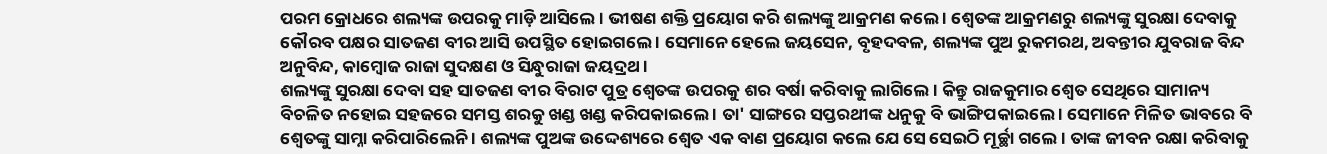ପରମ କ୍ରୋଧରେ ଶଲ୍ୟଙ୍କ ଉପରକୁ ମାଡ଼ି ଆସିଲେ । ଭୀଷଣ ଶକ୍ତି ପ୍ରୟୋଗ କରି ଶଲ୍ୟଙ୍କୁ ଆକ୍ରମଣ କଲେ । ଶ୍ୱେତଙ୍କ ଆକ୍ରମଣରୁ ଶଲ୍ୟଙ୍କୁ ସୁରକ୍ଷା ଦେବାକୁ କୌରବ ପକ୍ଷର ସାତଜଣ ବୀର ଆସି ଉପସ୍ଥିତ ହୋଇଗଲେ । ସେମାନେ ହେଲେ ଜୟସେନ, ବୃହଦବଳ, ଶଲ୍ୟଙ୍କ ପୁଅ ରୁକମରଥ, ଅବନ୍ତୀର ଯୁବରାଜ ବିନ୍ଦ ଅନୁବିନ୍ଦ, କାମ୍ବୋଜ ରାଜା ସୁଦକ୍ଷଣ ଓ ସିନ୍ଧୁରାଜା ଜୟଦ୍ରଥ ।
ଶଲ୍ୟଙ୍କୁ ସୁରକ୍ଷା ଦେବା ସହ ସାତଜଣ ବୀର ବିରାଟ ପୁତ୍ର ଶ୍ୱେତଙ୍କ ଉପରକୁ ଶର ବର୍ଷା କରିବାକୁ ଲାଗିଲେ । କିନ୍ତୁ ରାଜକୁମାର ଶ୍ୱେତ ସେଥିରେ ସାମାନ୍ୟ ବିଚଳିତ ନହୋଇ ସହଜରେ ସମସ୍ତ ଶରକୁ ଖଣ୍ଡ ଖଣ୍ଡ କରିପକାଇଲେ । ତା' ସାଙ୍ଗରେ ସପ୍ତରଥୀଙ୍କ ଧନୁକୁ ବି ଭାଙ୍ଗିପକାଇଲେ । ସେମାନେ ମିଳିତ ଭାବରେ ବି ଶ୍ୱେତଙ୍କୁ ସାମ୍ନା କରିପାରିଲେନି । ଶଲ୍ୟଙ୍କ ପୁଅଙ୍କ ଉଦ୍ଦେଶ୍ୟରେ ଶ୍ୱେତ ଏକ ବାଣ ପ୍ରୟୋଗ କଲେ ଯେ ସେ ସେଇଠି ମୂର୍ଚ୍ଛା ଗଲେ । ତାଙ୍କ ଜୀବନ ରକ୍ଷା କରିବାକୁ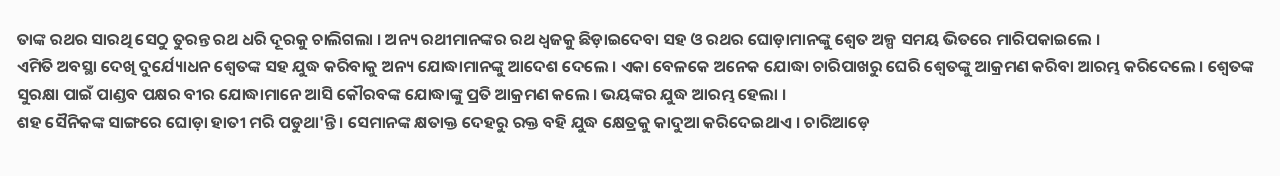ତାଙ୍କ ରଥର ସାରଥି ସେଠୁ ତୁରନ୍ତ ରଥ ଧରି ଦୂରକୁ ଚାଲିଗଲା । ଅନ୍ୟ ରଥୀମାନଙ୍କର ରଥ ଧ୍ୱଜକୁ ଛିଡ଼ାଇଦେବା ସହ ଓ ରଥର ଘୋଡ଼ାମାନଙ୍କୁ ଶ୍ୱେତ ଅଳ୍ପ ସମୟ ଭିତରେ ମାରିପକାଇଲେ ।
ଏମିତି ଅବସ୍ଥା ଦେଖି ଦୁର୍ଯ୍ୟୋଧନ ଶ୍ୱେତଙ୍କ ସହ ଯୁଦ୍ଧ କରିବାକୁ ଅନ୍ୟ ଯୋଦ୍ଧାମାନଙ୍କୁ ଆଦେଶ ଦେଲେ । ଏକା ବେଳକେ ଅନେକ ଯୋଦ୍ଧା ଚାରିପାଖରୁ ଘେରି ଶ୍ୱେତଙ୍କୁ ଆକ୍ରମଣ କରିବା ଆରମ୍ଭ କରିଦେଲେ । ଶ୍ୱେତଙ୍କ ସୁରକ୍ଷା ପାଇଁ ପାଣ୍ଡବ ପକ୍ଷର ବୀର ଯୋଦ୍ଧାମାନେ ଆସି କୌରବଙ୍କ ଯୋଦ୍ଧାଙ୍କୁ ପ୍ରତି ଆକ୍ରମଣ କଲେ । ଭୟଙ୍କର ଯୁଦ୍ଧ ଆରମ୍ଭ ହେଲା ।
ଶହ ସୈନିକଙ୍କ ସାଙ୍ଗରେ ଘୋଡ଼ା ହାତୀ ମରି ପଡୁଥା'ନ୍ତି । ସେମାନଙ୍କ କ୍ଷତାକ୍ତ ଦେହରୁ ରକ୍ତ ବହି ଯୁଦ୍ଧ କ୍ଷେତ୍ରକୁ କାଦୁଆ କରିଦେଇଥାଏ । ଚାରିଆଡ଼େ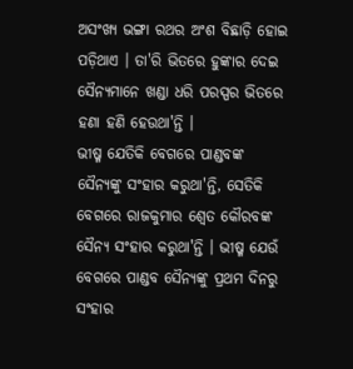ଅସଂଖ୍ୟ ଭଙ୍ଗା ରଥର ଅଂଶ ବିଛାଡ଼ି ହୋଇ ପଡ଼ିଥାଏ । ତା'ରି ଭିତରେ ହୁଙ୍କାର ଦେଇ ସୈନ୍ୟମାନେ ଖଣ୍ଡା ଧରି ପରସ୍ପର ଭିତରେ ହଣା ହଣି ହେଉଥା'ନ୍ତି ।
ଭୀଷ୍ମ ଯେତିକି ବେଗରେ ପାଣ୍ଡବଙ୍କ ସୈନ୍ୟଙ୍କୁ ସଂହାର କରୁଥା'ନ୍ତି, ସେତିକି ବେଗରେ ରାଜକୁମାର ଶ୍ୱେତ କୌରବଙ୍କ ସୈନ୍ୟ ସଂହାର କରୁଥା'ନ୍ତି । ଭୀଷ୍ମ ଯେଉଁ ବେଗରେ ପାଣ୍ଡବ ସୈନ୍ୟଙ୍କୁ ପ୍ରଥମ ଦିନରୁ ସଂହାର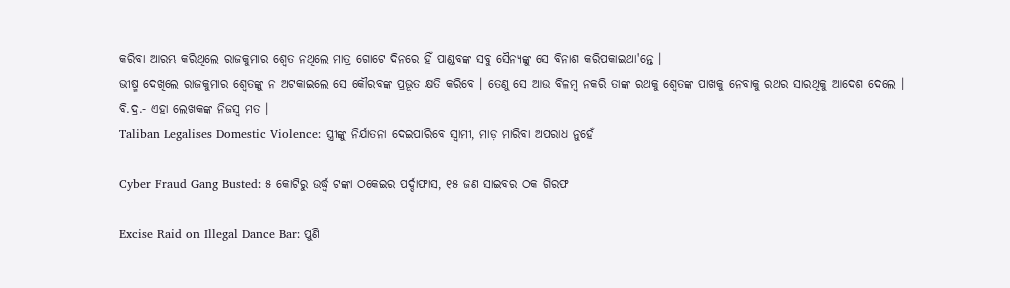କରିବା ଆରମ୍ଭ କରିଥିଲେ ରାଜକୁମାର ଶ୍ୱେତ ନଥିଲେ ମାତ୍ର ଗୋଟେ ଦିନରେ ହିଁ ପାଣ୍ଡବଙ୍କ ସବୁ ସୈନ୍ୟଙ୍କୁ ସେ ବିନାଶ କରିପକାଇଥା'ନ୍ତେ ।
ଭୀଷ୍ମ ଦେଖିଲେ ରାଜକୁମାର ଶ୍ୱେତଙ୍କୁ ନ ଅଟକାଇଲେ ସେ କୌରବଙ୍କ ପ୍ରଭୂତ କ୍ଷତି କରିବେ । ତେଣୁ ସେ ଆଉ ବିଳମ୍ବ ନକରି ତାଙ୍କ ରଥକୁ ଶ୍ୱେତଙ୍କ ପାଖକୁ ନେବାକୁ ରଥର ସାରଥିକୁ ଆଦେଶ ଦେଲେ ।
ବି.ଦ୍ର.- ଏହା ଲେଖକଙ୍କ ନିଜସ୍ୱ ମତ ।
Taliban Legalises Domestic Violence: ସ୍ତ୍ରୀଙ୍କୁ ନିର୍ଯାତନା ଦେଇପାରିବେ ସ୍ବାମୀ, ମାଡ଼ ମାରିବା ଅପରାଧ ନୁହେଁ

Cyber Fraud Gang Busted: ୫ କୋଟିରୁ ଉର୍ଦ୍ଧ୍ବ ଟଙ୍କା ଠକେଇର ପର୍ଦ୍ଦାଫାସ, ୧୫ ଜଣ ସାଇବର ଠକ ଗିରଫ

Excise Raid on Illegal Dance Bar: ପୁଣି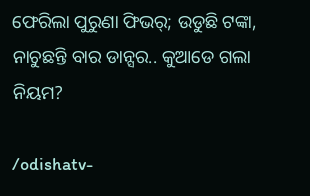ଫେରିଲା ପୁରୁଣା ଫିଭର୍; ଉଡୁଛି ଟଙ୍କା, ନାଚୁଛନ୍ତି ବାର ଡାନ୍ସର.. କୁଆଡେ ଗଲା ନିୟମ?

/odishatv-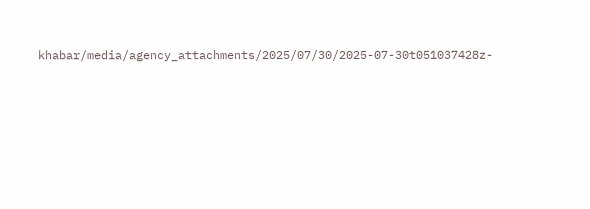khabar/media/agency_attachments/2025/07/30/2025-07-30t051037428z-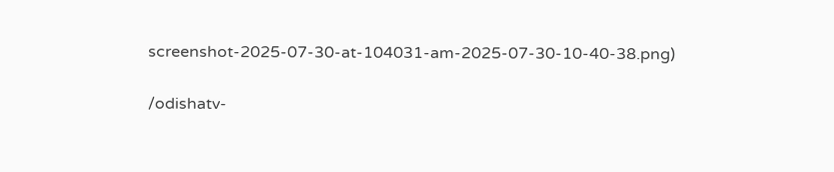screenshot-2025-07-30-at-104031-am-2025-07-30-10-40-38.png)

/odishatv-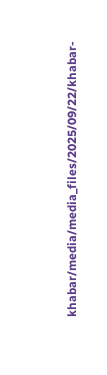khabar/media/media_files/2025/09/22/khabar-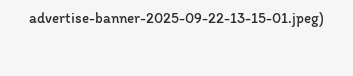advertise-banner-2025-09-22-13-15-01.jpeg)